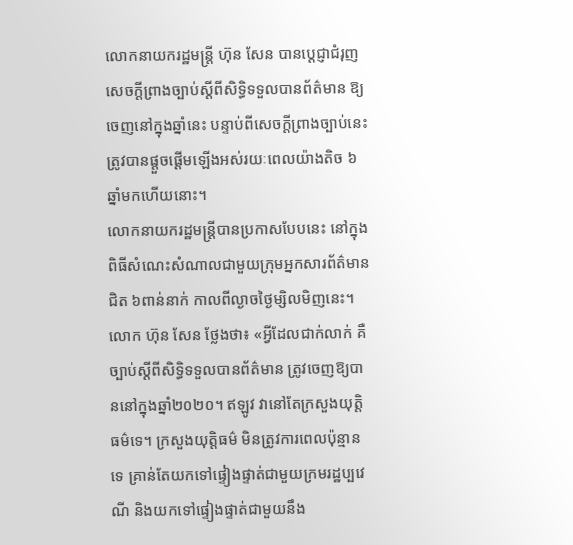លោកនាយករដ្ឋមន្ត្រី ហ៊ុន សែន បានប្ដេជ្ញាជំរុញសេចក្ដីព្រាងច្បាប់ស្ដីពីសិទ្ធិទទួលបានព័ត៌មាន ឱ្យចេញនៅក្នុងឆ្នាំនេះ បន្ទាប់ពីសេចក្ដីព្រាងច្បាប់នេះ ត្រូវបានផ្ដួចផ្ដើមឡើងអស់រយៈពេលយ៉ាងតិច ៦ឆ្នាំមកហើយនោះ។
លោកនាយករដ្ឋមន្ត្រីបានប្រកាសបែបនេះ នៅក្នុងពិធីសំណេះសំណាលជាមួយក្រុមអ្នកសារព័ត៌មានជិត ៦ពាន់នាក់ កាលពីល្ងាចថ្ងៃម្សិលមិញនេះ។
លោក ហ៊ុន សែន ថ្លែងថា៖ «អ្វីដែលជាក់លាក់ គឺច្បាប់ស្ដីពីសិទ្ធិទទួលបានព័ត៌មាន ត្រូវចេញឱ្យបាននៅក្នុងឆ្នាំ២០២០។ ឥឡូវ វានៅតែក្រសួងយុត្តិធម៌ទេ។ ក្រសួងយុត្តិធម៌ មិនត្រូវការពេលប៉ុន្មានទេ គ្រាន់តែយកទៅផ្ទៀងផ្ទាត់ជាមួយក្រមរដ្ឋប្បវេណី និងយកទៅផ្ទៀងផ្ទាត់ជាមួយនឹង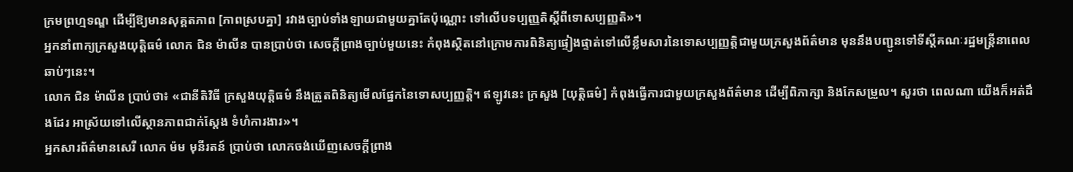ក្រមព្រហ្មទណ្ឌ ដើម្បីឱ្យមានសុគ្គតភាព [ភាពស្របគ្នា] រវាងច្បាប់ទាំងឡាយជាមួយគ្នាតែប៉ុណ្ណោះ ទៅលើបទប្បញ្ញតិស្ដីពីទោសប្បញ្ញតិ»។
អ្នកនាំពាក្យក្រសួងយុត្តិធម៌ លោក ជិន ម៉ាលីន បានប្រាប់ថា សេចក្ដីព្រាងច្បាប់មួយនេះ កំពុងស្ថិតនៅក្រោមការពិនិត្យផ្ទៀងផ្ទាត់ទៅលើខ្លឹមសារនៃទោសប្បញ្ញត្តិជាមួយក្រសួងព័ត៌មាន មុននឹងបញ្ជូនទៅទីស្ដីគណៈរដ្ឋមន្ត្រីនាពេលឆាប់ៗនេះ។
លោក ជិន ម៉ាលីន ប្រាប់ថា៖ «ជានីតិវិធី ក្រសួងយុត្តិធម៌ នឹងត្រួតពិនិត្យមើលផ្នែកនៃទោសប្បញ្ញត្តិ។ ឥឡូវនេះ ក្រសួង [យុត្តិធម៌] កំពុងធ្វើការជាមួយក្រសួងព័ត៌មាន ដើម្បីពិភាក្សា និងកែសម្រួល។ សួរថា ពេលណា យើងក៏អត់ដឹងដែរ អាស្រ័យទៅលើស្ថានភាពជាក់ស្តែង ទំហំការងារ»។
អ្នកសារព័ត៌មានសេរី លោក ម៉ម មុនីរតន៍ ប្រាប់ថា លោកចង់ឃើញសេចក្ដីព្រាង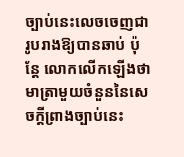ច្បាប់នេះលេចចេញជារូបរាងឱ្យបានឆាប់ ប៉ុន្តែ លោកលើកឡើងថា មាត្រាមួយចំនួននៃសេចក្ដីព្រាងច្បាប់នេះ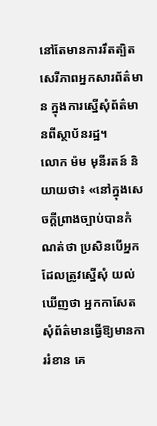នៅតែមានការរឹតត្បិតសេរីភាពអ្នកសារព័ត៌មាន ក្នុងការស្នើសុំព័ត៌មានពីស្ថាប័នរដ្ឋ។
លោក ម៉ម មុនីរតន៍ និយាយថា៖ «នៅក្នុងសេចក្ដីព្រាងច្បាប់បានកំណត់ថា ប្រសិនបើអ្នកដែលត្រូវស្នើសុំ យល់ឃើញថា អ្នកកាសែតសុំព័ត៌មានធ្វើឱ្យមានការរំខាន គេ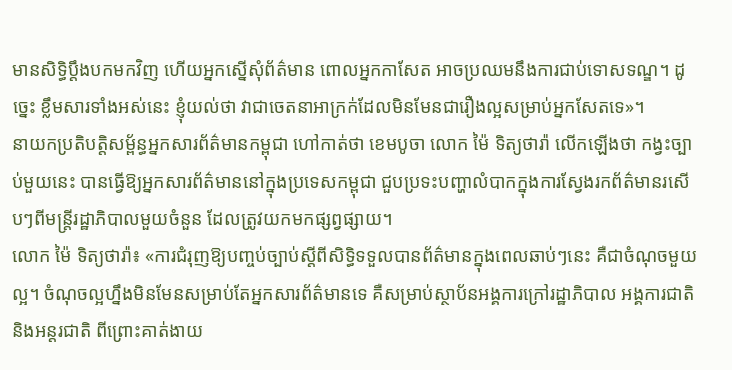មានសិទ្ធិប្តឹងបកមកវិញ ហើយអ្នកស្នើសុំព័ត៌មាន ពោលអ្នកកាសែត អាចប្រឈមនឹងការជាប់ទោសទណ្ឌ។ ដូច្នេះ ខ្លឹមសារទាំងអស់នេះ ខ្ញុំយល់ថា វាជាចេតនាអាក្រក់ដែលមិនមែនជារឿងល្អសម្រាប់អ្នកសែតទេ»។
នាយកប្រតិបត្តិសម្ព័ន្ធអ្នកសារព័ត៌មានកម្ពុជា ហៅកាត់ថា ខេមបូចា លោក ម៉ៃ ទិត្យថារ៉ា លើកឡើងថា កង្វះច្បាប់មួយនេះ បានធ្វើឱ្យអ្នកសារព័ត៌មាននៅក្នុងប្រទេសកម្ពុជា ជួបប្រទះបញ្ហាលំបាកក្នុងការស្វែងរកព័ត៌មានរសើបៗពីមន្ត្រីរដ្ឋាភិបាលមួយចំនួន ដែលត្រូវយកមកផ្សព្វផ្សាយ។
លោក ម៉ៃ ទិត្យថារ៉ា៖ «ការជំរុញឱ្យបញ្ចប់ច្បាប់ស្ដីពីសិទ្ធិទទួលបានព័ត៌មានក្នុងពេលឆាប់ៗនេះ គឺជាចំណុចមួយល្អ។ ចំណុចល្អហ្នឹងមិនមែនសម្រាប់តែអ្នកសារព័ត៌មានទេ គឺសម្រាប់ស្ថាប័នអង្គការក្រៅរដ្ឋាភិបាល អង្គការជាតិ និងអន្តរជាតិ ពីព្រោះគាត់ងាយ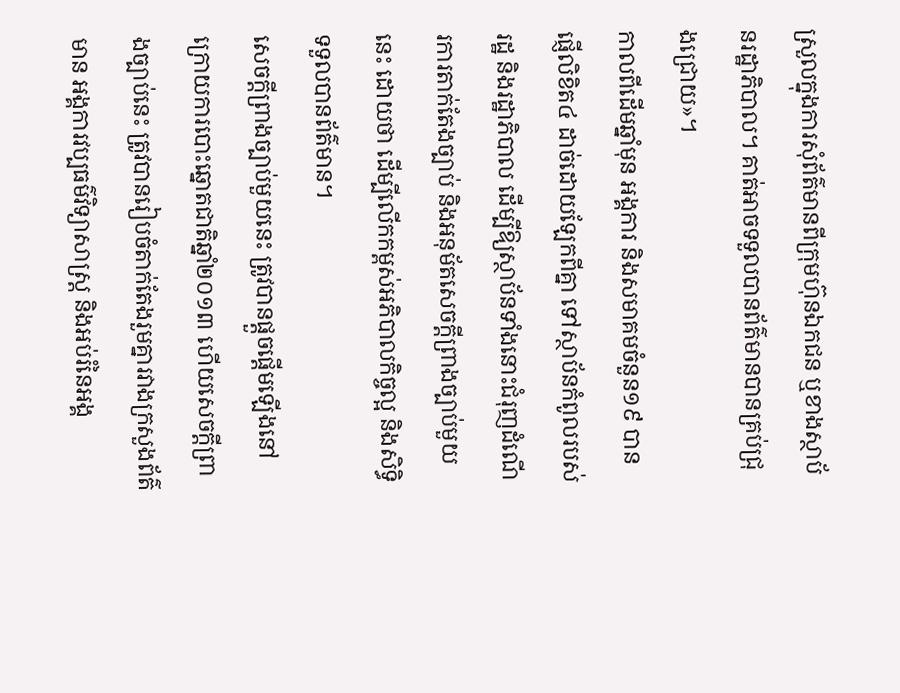ស្រួលក្នុងការសុំព័ត៌មានពីក្រុមហ៊ុនឯកជន ឬខាងស្ថាប័នរដ្ឋាភិបាល។ គាត់អាចទទួលបានព័ត៌មានបានគ្រប់ជ្រុងជ្រោយ»។
កាលពីដើមឆ្នាំមុន អង្គការ និងសមាគមចំនួន១៩ បានផ្ញើលិខិត៤ ដាច់ដោយឡែកពីគ្នា ទៅស្ថាប័នកំពូលរបស់រដ្ឋ និងរដ្ឋាភិបាល ដើម្បីឱ្យស្ថាប័នទាំងនោះជំរុញដំណើរការតាក់តែងច្បាប់ និងអនុម័តសេចក្ដីព្រាងច្បាប់មួយនេះ ដោយថា ដើម្បីលើកកម្ពស់អភិបាលកិច្ចល្អ និងសិទ្ធិទទួលបានព័ត៌មាន។
សេចក្ដីព្រាងច្បាប់មួយនេះ ត្រូវបានផ្ដួចផ្ដើមឡើងនៅក្រោយការបោះឆ្នោតជាតិឆ្នាំ២០១៣ ហើយសេចក្ដីព្រាងច្បាប់នេះ ត្រូវបានរៀបចំតាក់តែងរួមគ្នារវាងក្រសួងព័ត៌មាន អង្គការវប្បធម៌វិទ្យាសាស្ត្រ និងអប់រំនៃអង្គ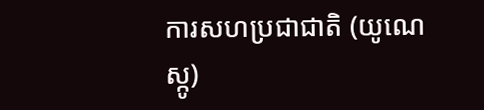ការសហប្រជាជាតិ (យូណេស្កូ)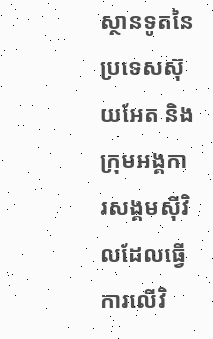ស្ថានទូតនៃប្រទេសស៊ុយអែត និងក្រុមអង្គការសង្គមស៊ីវិលដែលធ្វើការលើវិ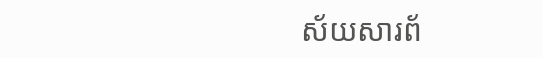ស័យសារព័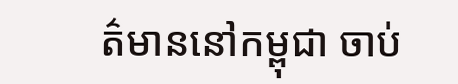ត៌មាននៅកម្ពុជា ចាប់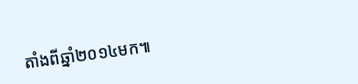តាំងពីឆ្នាំ២០១៤មក៕